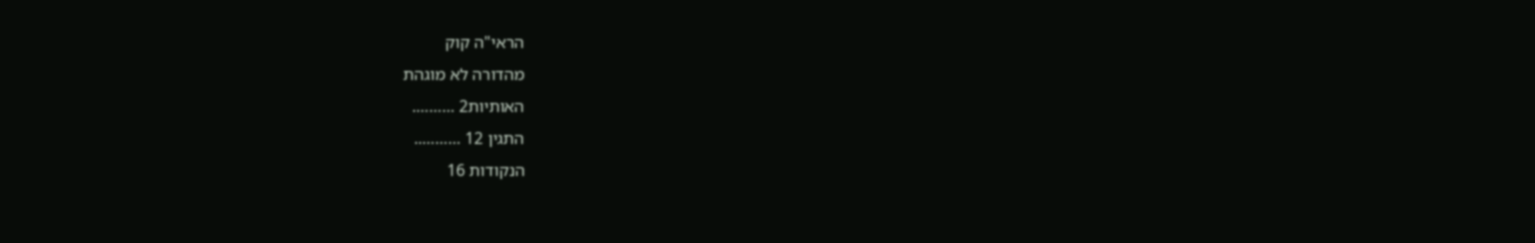הראי"ה קוק
מהדורה לא מוגהת
האותיות2 ……….
התגין 12 ………..
הנקודות 16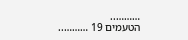………..
הטעמים 19 ………..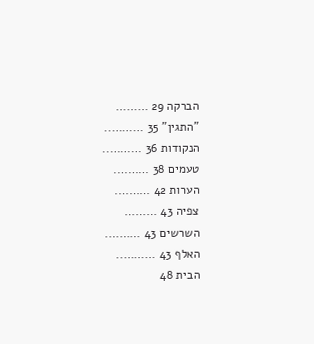הברקה 29 ………
"התגין" 35 ………..
הנקודות 36 ………..
טעמים 38 ……….
הערות 42 ……….
צפיה 43 ………
השרשים 43 ……….
האלף 43 ………..
הבית 48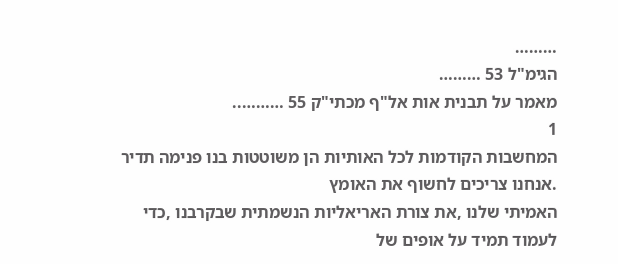………
הגימ"ל 53 ………
מאמר על תבנית אות אל"ף מכתי"ק 55 ………..
1
המחשבות הקודמות לכל האותיות הן משוטטות בנו פנימה תדיר .אנחנו צריכים לחשוף את האומץ
האמיתי שלנו ,את צורת האריאליות הנשמתית שבקרבנו ,כדי לעמוד תמיד על אופים של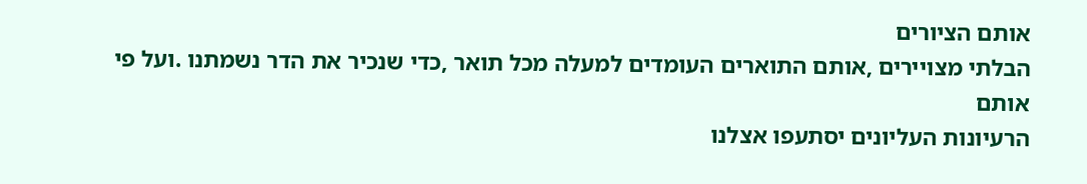אותם הציורים
הבלתי מצויירים ,אותם התוארים העומדים למעלה מכל תואר ,כדי שנכיר את הדר נשמתנו .ועל פי אותם
הרעיונות העליונים יסתעפו אצלנו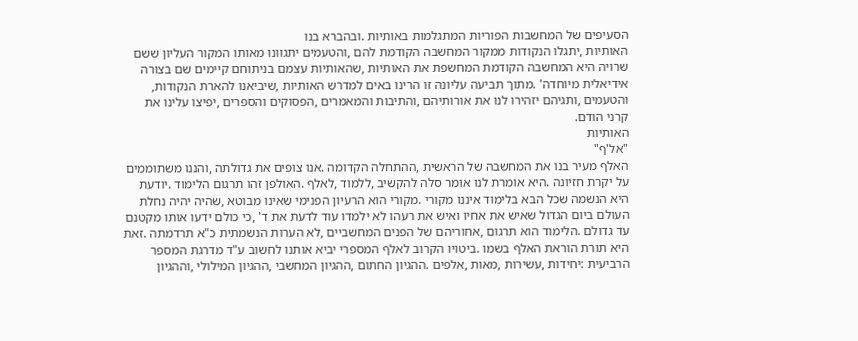הסעיפים של המחשבות הפוריות המתגלמות באותיות .ובהברא בנו
האותיות ,יתגלו הנקודות ממקור המחשבה הקודמת להם ,והטעמים יתגוונו מאותו המקור העליון ששם
שרויה היא המחשבה הקודמת המחשפת את האותיות ,שהאותיות עצמם בניתוחם קיימים שם בצורה
אידיאלית מיוחדה' .מתוך תביעה עליונה זו הרינו באים למדרש האותיות ,שיביאנו להארת הנקודות,
והטעמים ,ותגיהם יזהירו לנו את אורותיהם ,והתיבות והמאמרים ,הפסוקים והספרים ,יפיצו עלינו את
קרני הודם.
האותיות
"אל'ף"
האלף מעיר בנו את המחשבה של הראשית ,ההתחלה הקדומה .אנו צופים את גדולתה ,והננו משתוממים
על יקרת חזיונה .היא אומרת לנו אומר סלה להקשיב ,ללמוד ,לאלף .האולפן זהו תרגום הלימוד .יודעת
היא הנשמה שכל הבא בלימוד איננו מקורי .מקורי הוא הרעיון הפנימי שאינו מבוטא ,שהיה יהיה נחלת
העולם ביום הגדול שאיש את אחיו ואיש את רעהו לא ילמדו עוד לדעת את ד' ,כי כולם ידעו אותו מקטנם
עד גדולם .הלימוד הוא תרגום ,אחוריהם של הפנים המחשביים ,לא הערות הנשמתית כ"א תרדמתה .זאת
היא תורת הוראת האלף בשמו .ביטויו הקרוב לאלף המספרי יביא אותנו לחשוב ע"ד מדרגת המספר
הרביעית :יחידות ,עשירות ,מאות ,אלפים .ההגיון החתום ,ההגיון המחשבי ,ההגיון המילולי ,וההגיון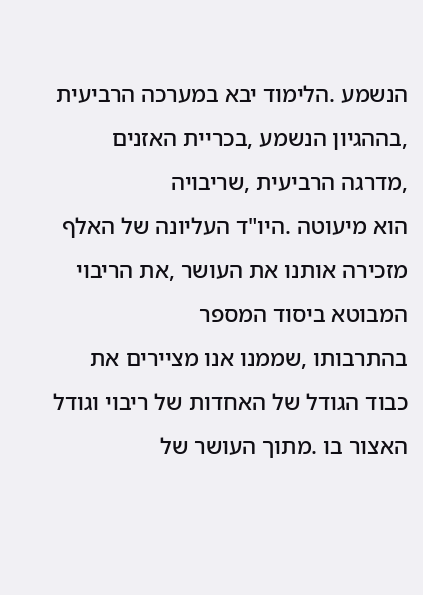הנשמע .הלימוד יבא במערכה הרביעית ,בההגיון הנשמע ,בכריית האזנים ,מדרגה הרביעית ,שריבויה
הוא מיעוטה .היו"ד העליונה של האלף מזכירה אותנו את העושר ,את הריבוי המבוטא ביסוד המספר
בהתרבותו ,שממנו אנו מציירים את כבוד הגודל של האחדות של ריבוי וגודל האצור בו .מתוך העושר של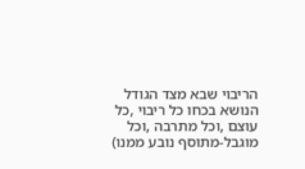הריבוי שבא מצד הגודל הנושא בכחו כל ריבוי ,כל עוצם ,וכל מתרבה ,וכל מוגבל-מתוסף נובע ממנו)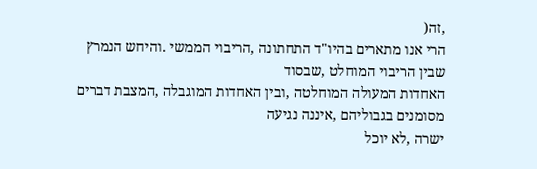,זה(
הרי אנו מתארים בהיו"ד התחתונה ,הריבוי הממשי .והיחש הנמרץ שבין הריבוי המוחלט ,שבסוד
האחדות המעולה המוחלטה ,ובין האחדות המוגבלה ,המצבת דברים מסומנים בגבוליהם ,איננה נגיעה
ישרה ,לא יוכל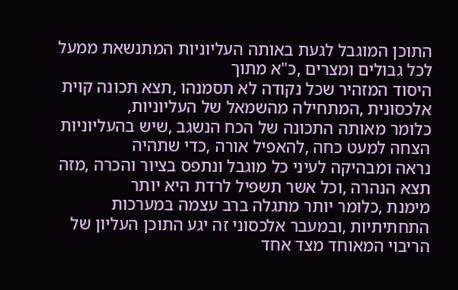התוכן המוגבל לגעת באותה העליוניות המתנשאת ממעל לכל גבולים ומצרים ,כ"א מתוך
היסוד המזהיר שכל נקודה לא תסמנהו ,תצא תכונה קוית אלכסונית ,המתחילה מהשמאל של העליוניות,
כלומר מאותה התכונה של הכח הנשגב ,שיש בהעליוניות הצחה למעט כחה ,להאפיל אורה ,כדי שתהיה
נראה ומבהיקה לעיני כל מוגבל ונתפס בציור והכרה ,מזה תצא הנהרה ,וכל אשר תשפיל לרדת היא יותר
מימנת ,כלומר יותר מתגלה ברב עצמה במערכות התחתיתיות ,ובמעבר אלכסוני זה יגע התוכן העליון של
הריבוי המאוחד מצד אחד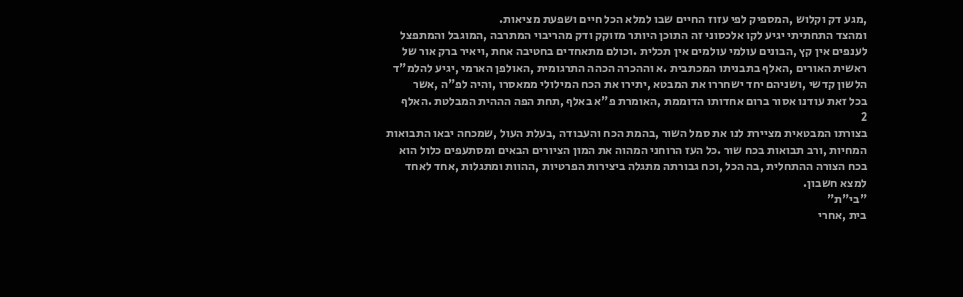,מגע דק וקלוש ,המספיק לפי עזוז החיים שבו למלא הכל חיים ושפעת מציאות.
ומהצד התחתיתי יגיע לקו אלכסוני זה התוכן היותר מזוקק ודק מהריבוי המתרבה ,המוגבל והמתפצל
לענפים אין קץ ,הבונים עולמי עולמים אין תכלית .וכולם מתאחדים בחטיבה אחת ,ויאיר ברק אור של
ראשית האורים ,האלף בתבניתו המכתבית .א וההכרה הכהה התרגומית ,האולפן הארמי ,יגיע להלמ"ד
הלשון קדשי ,ושניהם יחד ישחררו את המבטא ,יתירו את הכח המילולי ממאסרו ,והיה לפ"ה ,אשר
בכל זאת עודנו אסור ברום אחדותו הדוממת ,האומרת פ"א באלף ,תחת הפה הההית המבלטת .האלף
2
בצורתו המבטאית מציירת לנו את סמל השור ,בהמת הכח והעבודה ,בעלת העול ,שמכחה יבאו התבואות
המחיות ,ורב תבואות בכח שור .כל העז הרוחני המהוה את המון הציורים הבאים ומסתעפים כלול הוא
בכח הצורה ההתחלית ,בה הכל ,וכח גבורתה מתגלה ביצירות הפרטיות ,ההוות ומתגלות ,אחד לאחד
למצא חשבון.
"בי"ת"
בית ,אחרי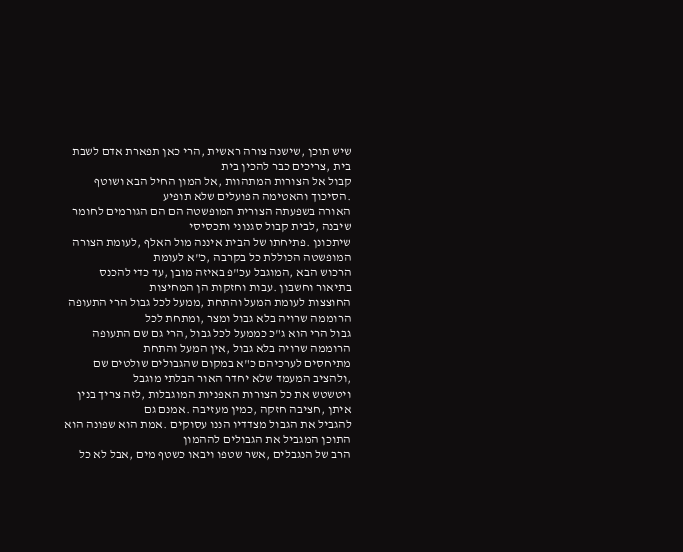שיש תוכן ,שישנה צורה ראשית ,הרי כאן תפארת אדם לשבת בית ,צריכים כבר להכין בית
קבול אל הצורות המתהוות ,אל המון החיל הבא ושוטף .הסיכוך והאטימה הפועלים שלא תופיע
האורה בשפעתה הצורית המופשטה הם הם הגורמים לחומר שיבנה ,לבית קבול סגנוני ותכסיסי
שיתכונן .פתיחתו של הבית איננה מול האלף ,לעומת הצורה המופשטה הכוללת כל בקרבה ,כ"א לעומת
הרכוש הבא ,המוגבל עכ"פ באיזה מובן ,עד כדי להכנס בתיאור וחשבון .עבות וחזקות הן המחיצות
החוצצות לעומת המעל והתחת ,ממעל לכל גבול הרי התעופה הרוממה שרויה בלא גבול ומצר ,ומתחת לכל
גבול הרי הוא ג"כ כממעל לכל גבול ,הרי גם שם התעופה הרוממה שרויה בלא גבול ,אין המעל והתחת
מתיחסים לערכיהם כ"א במקום שהגבולים שולטים שם ,ולהציב המעמד שלא יחדר האור הבלתי מוגבל
ויטשטש את כל הצורות האפניות המוגבלות ,לזה צריך בנין איתן ,חציבה חזקה ,כמין מעזיבה .אמנם גם
להגביל את הגבול מצדדיו הננו עסוקים .אמת הוא שפונה הוא התוכן המגביל את הגבולים לההמון
הרב של הנגבלים ,אשר שטפו ויבאו כשטף מים ,אבל לא כל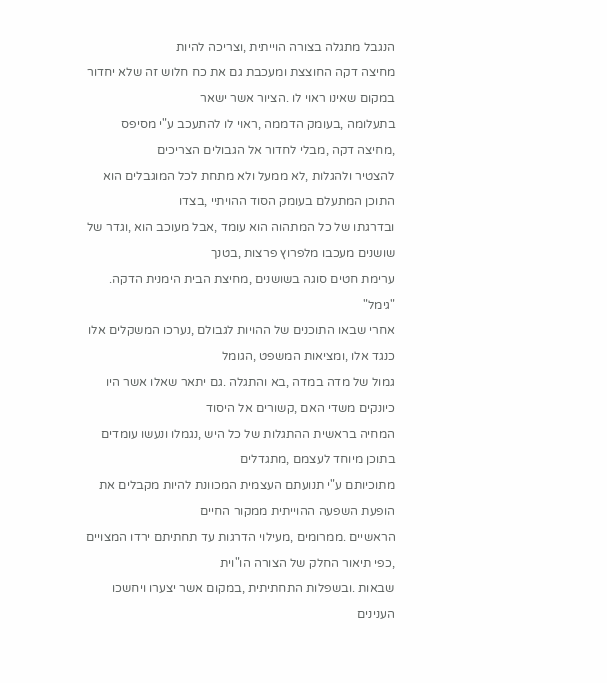הנגבל מתגלה בצורה הוייתית ,וצריכה להיות
מחיצה דקה החוצצת ומעכבת גם את כח חלוש זה שלא יחדור במקום שאינו ראוי לו .הציור אשר ישאר
בתעלומה ,בעומק הדממה ,ראוי לו להתעכב ע"י מסיפס ,מחיצה דקה ,מבלי לחדור אל הגבולים הצריכים
להצטיר ולהגלות ,לא ממעל ולא מתחת לכל המוגבלים הוא התוכן המתעלם בעומק הסוד ההויתיי ,בצדו
ובדרגתו של כל המתהוה הוא עומד ,אבל מעוכב הוא ,וגדר של שושנים מעכבו מלפרוץ פרצות ,בטנך
ערימת חטים סוגה בשושנים ,מחיצת הבית הימנית הדקה.
"גימל"
אחרי שבאו התוכנים של ההויות לגבולם ,נערכו המשקלים אלו כנגד אלו ,ומציאות המשפט ,הגומל
גמול של מדה במדה ,בא והתגלה .גם יתאר שאלו אשר היו כיונקים משדי האם ,קשורים אל היסוד
המחיה בראשית ההתגלות של כל היש ,נגמלו ונעשו עומדים בתוכן מיוחד לעצמם ,מתגדלים
מתוכיותם ע"י תנועתם העצמית המכוונת להיות מקבלים את הופעת השפעה ההוייתית ממקור החיים
הראשיים .ממרומים ,מעילוי הדרגות עד תחתיתם ירדו המצויים ,כפי תיאור החלק של הצורה הו"וית
שבאות .ובשפלות התחתיתית ,במקום אשר יצערו ויחשכו הענינים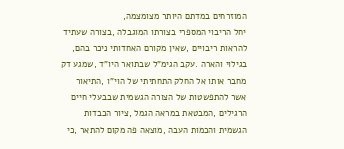המוזרחים במדתם היותר מצומצמה,
יחל הריבוי המספרי בצורתו המוגבלה ,בצורה שעתיד להראות ריבויים ,שאין מקורם האחדותי ניכר בהם,
בגילוי והארה .עקב הגימ"ל שבתואר היו"ד ,שמגע דק מחבר אותו אל החלק התחתיתי של הוי"ו ,התיאור
אשר להתפשטות של הצורה הגשמית שבבעלי חיים הרגילים ,המבטאת במראה הגמל ,ציור הכבדות
הגשמית והכמות העבה ,מוצאה פה מקום להתאר ,כי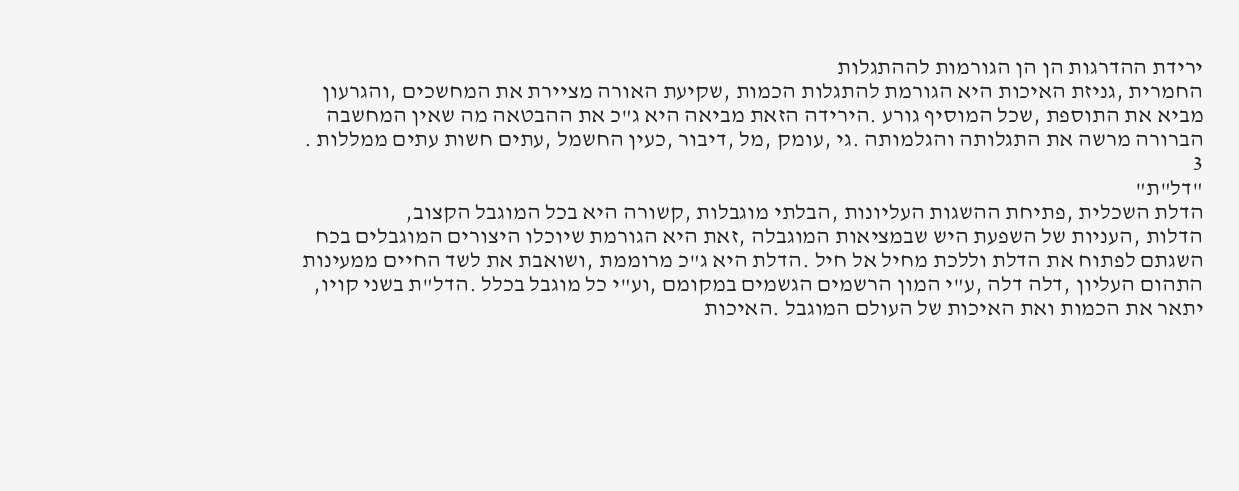ירידת ההדרגות הן הן הגורמות לההתגלות
החמרית ,גניזת האיכות היא הגורמת להתגלות הכמות ,שקיעת האורה מציירת את המחשכים ,והגרעון
מביא את התוספת ,שכל המוסיף גורע .הירידה הזאת מביאה היא ג"כ את ההבטאה מה שאין המחשבה
הברורה מרשה את התגלותה והגלמותה .גי ,עומק ,מל ,דיבור ,כעין החשמל ,עתים חשות עתים ממללות .
3
"דל"ת"
הדלת השכלית ,פתיחת ההשגות העליונות ,הבלתי מוגבלות ,קשורה היא בכל המוגבל הקצוב,
הדלות ,העניות של השפעת היש שבמציאות המוגבלה ,זאת היא הגורמת שיוכלו היצורים המוגבלים בכח
השגתם לפתוח את הדלת וללכת מחיל אל חיל .הדלת היא ג"כ מרוממת ,ושואבת את לשד החיים ממעינות
התהום העליון ,דלה דלה ,ע"י המון הרשמים הגשמים במקומם ,וע"י כל מוגבל בכלל .הדל"ת בשני קויו,
יתאר את הכמות ואת האיכות של העולם המוגבל .האיכות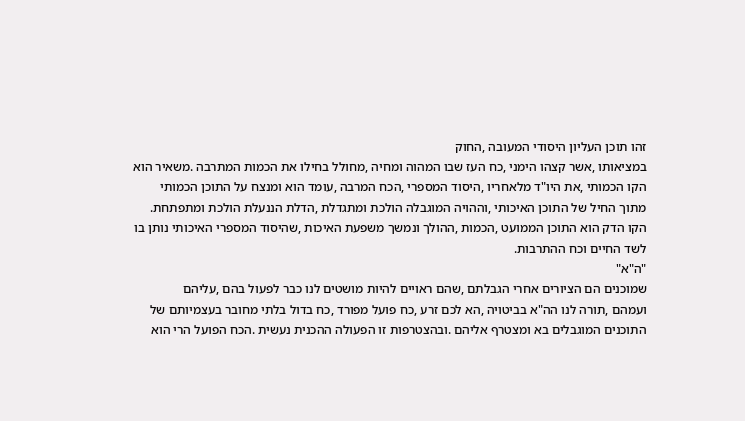זהו תוכן העליון היסודי המעובה ,החוק
במציאותו ,אשר קצהו הימני ,כח העז שבו המהוה ומחיה ,מחולל בחילו את הכמות המתרבה .משאיר הוא
הקו הכמותי ,את היו"ד מלאחריו ,היסוד המספרי ,הכח המרבה ,עומד הוא ומנצח על התוכן הכמותי
מתוך החיל של התוכן האיכותי ,וההויה המוגבלה הולכת ומתגדלת ,הדלת הננעלת הולכת ומתפתחת.
הקו הדק הוא התוכן הממועט ,הכמות ,ההולך ונמשך משפעת האיכות ,שהיסוד המספרי האיכותי נותן בו
לשד החיים וכח ההתרבות.
"ה"א"
שמוכנים הם הציורים אחרי הגבלתם ,שהם ראויים להיות מושטים לנו כבר לפעול בהם ,עליהם
ועמהם ,תורה לנו הה"א בביטויה ,הא לכם זרע ,כח פועל מפורד ,כח בדול בלתי מחובר בעצמיותם של
התוכנים המוגבלים בא ומצטרף אליהם .ובהצטרפות זו הפעולה ההכנית נעשית .הכח הפועל הרי הוא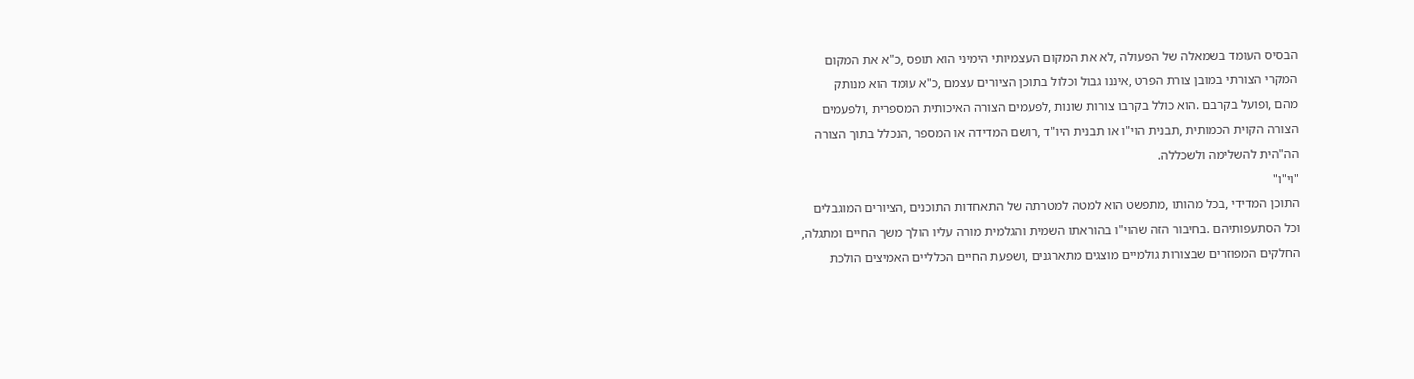הבסיס העומד בשמאלה של הפעולה ,לא את המקום העצמיותי הימיני הוא תופס ,כ"א את המקום
המקרי הצורתי במובן צורת הפרט ,איננו גבול וכלול בתוכן הציורים עצמם ,כ"א עומד הוא מנותק
מהם ,ופועל בקרבם .הוא כולל בקרבו צורות שונות ,לפעמים הצורה האיכותית המספרית ,ולפעמים
הצורה הקוית הכמותית ,תבנית הוי"ו או תבנית היו"ד ,רושם המדידה או המספר ,הנכלל בתוך הצורה
הה"הית להשלימה ולשכללה.
"וי"ו"
התוכן המדידי ,בכל מהותו ,מתפשט הוא למטה למטרתה של התאחדות התוכנים ,הציורים המוגבלים
וכל הסתעפותיהם .בחיבור הזה שהוי"ו בהוראתו השמית והגלמית מורה עליו הולך משך החיים ומתגלה,
החלקים המפוזרים שבצורות גולמיים מוצגים מתארגנים ,ושפעת החיים הכלליים האמיצים הולכת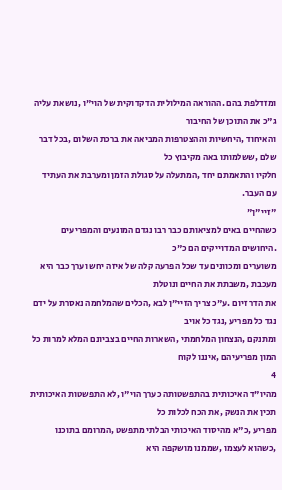ומזדלפת בהם .ההוראה המילולית הדקדוקית של הוי"ו ,נושאת עליה ג"כ את התוכן של החיבור
והאיחוד ,היחשיות וההצטרפות המביאה את ברכת השלום ,בכל דבר שלם ,ששלמותו באה מקיבוץ כל
חלקיו והתאמתם יחד ,המתעלה על סגולת הזמן ומערבת את העתיד עם העבר.
"זיי"ן"
כשהחיים באים למציאותם כבר רבו נגדם המונעים והמפריעים .היחושים המדוייקים הם כ"כ
משוערים ומכוונים עד שכל הפרעה קלה של איזה יחש וערך כבר היא מעכבת ,משבתת את החיים ונוטלת
את הדר זיום .ע"כ צריך הזיי"ן לבא ,הכלים שהמלחמה נאסרת על ידם נגד כל מפריע ,נגד כל אויב
ומתנקם ,הנצחון המלחמתי ,השארות החיים בצביונם המלא למרות כל המון מפריעיהם ,איננו לקוח
4
מהיו"ד האיכותית בהתפשטותה כערך הוי"ו ,לא התפשטות האיכותית תכין את הנשק ,את הכח לכלות כל
מפריע ,כ"א מהיסוד האיכותי הבלתי מתפשט ,המרומם בתוכנו ,כשהוא לעצמו ,שממנו מושקפה היא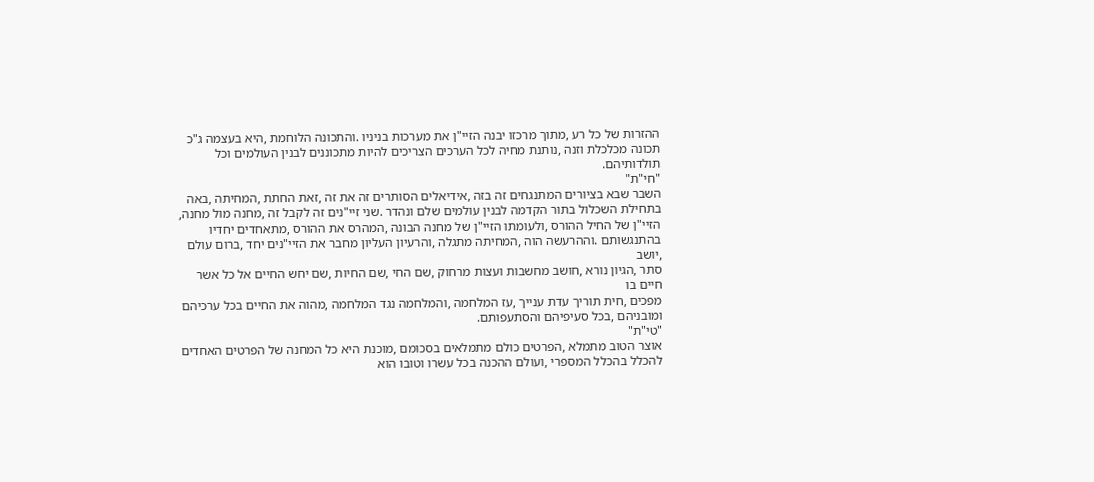ההזרות של כל רע ,מתוך מרכזו יבנה הזיי"ן את מערכות בניניו .והתכונה הלוחמת ,היא בעצמה ג"כ
תכונה מכלכלת וזנה ,נותנת מחיה לכל הערכים הצריכים להיות מתכוננים לבנין העולמים וכל
תולדותיהם.
"חי"ת"
השבר שבא בציורים המתנגחים זה בזה ,אידיאלים הסותרים זה את זה ,זאת החתת ,המחיתה ,באה
בתחילת השכלול בתור הקדמה לבנין עולמים שלם ונהדר .שני זיי"נים זה לקבל זה ,מחנה מול מחנה,
הזיי"ן של החיל ההורס ,ולעומתו הזיי"ן של מחנה הבונה ,המהרס את ההורס ,מתאחדים יחדיו
בהתנגשותם .וההרעשה הוה ,המחיתה מתגלה ,והרעיון העליון מחבר את הזיי"נים יחד ,ברום עולם ,יושב
סתר ,הגיון נורא ,חושב מחשבות ועצות מרחוק ,שם החי ,שם החיות ,שם יחש החיים אל כל אשר חיים בו
מפכים ,חית תוריך עדת ענייך ,עז המלחמה ,והמלחמה נגד המלחמה ,מהוה את החיים בכל ערכיהם
ומובניהם ,בכל סעיפיהם והסתעפותם.
"טי"ת"
אוצר הטוב מתמלא ,הפרטים כולם מתמלאים בסכומם ,מוכנת היא כל המחנה של הפרטים האחדים
להכלל בהכלל המספרי ,ועולם ההכנה בכל עשרו וטובו הוא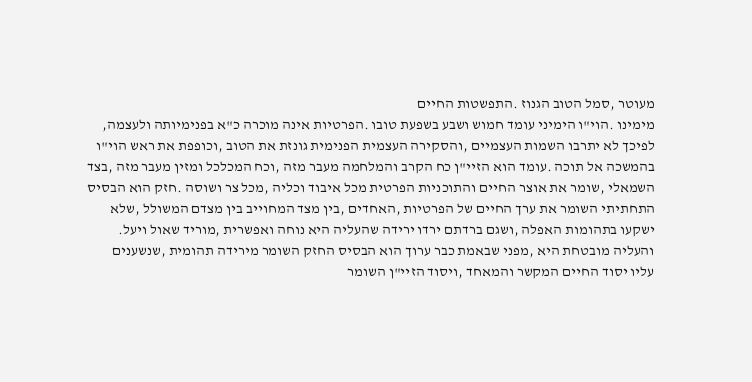מעוטר ,סמל הטוב הגנוז .התפשטות החיים
מימינו .הוי"ו הימיני עומד חמוש ושבע בשפעת טובו .הפרטיות אינה מוכרה כ"א בפנימיותה ולעצמה,
לפיכך לא יתרבו השמות העצמיים ,והסקירה העצמית הפנימית גונזת את הטוב ,וכופפת את ראש הוי"ו
בהמשכה אל תוכה .עומד הוא הזיי"ן כח הקרב והמלחמה מעבר מזה ,וכח המכלכל ומזין מעבר מזה ,בצד
השמאלי ,שומר את אוצר החיים והתוכניות הפרטית מכל איבוד וכליה ,מכל צר ושוסה .חזק הוא הבסיס
התחתיתי השומר את ערך החיים של הפרטיות ,האחדים ,בין מצד המחוייב בין מצדם המשולל ,שלא
ישקעו בתהומות האפלה ,ושגם ברדתם ירדו ירידה שהעליה היא נוחה ואפשרית ,מוריד שאול ויעל.
והעליה מובטחת היא ,מפני שבאמת כבר ערוך הוא הבסיס החזק השומר מירידה תהומית ,שנשענים
עליו יסוד החיים המקשר והמאחד ,ויסוד הזיי"ן השומר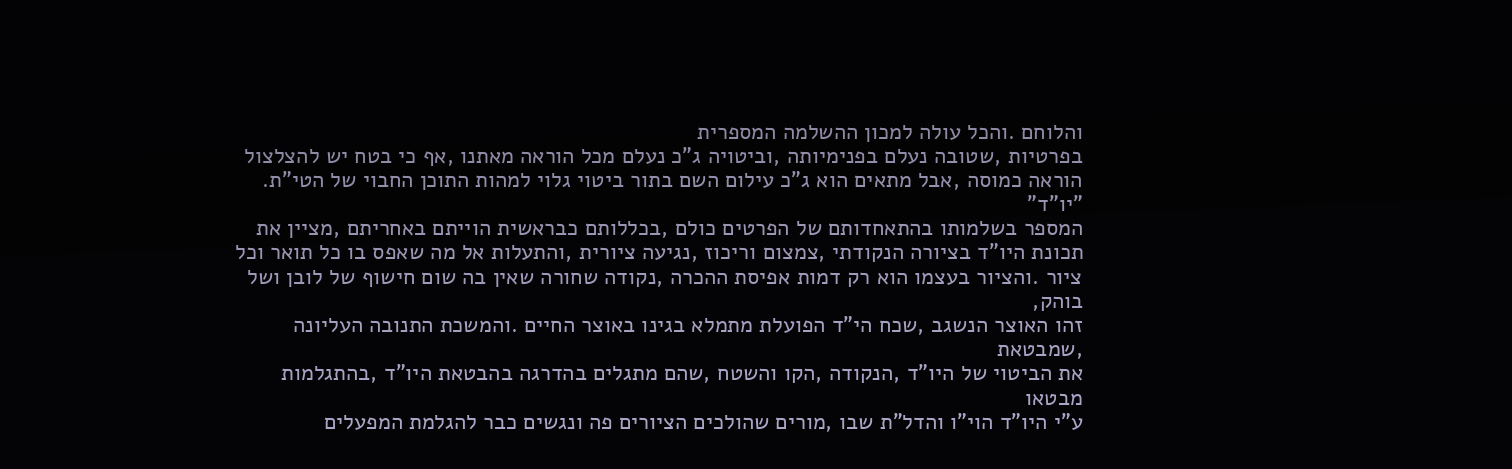והלוחם .והכל עולה למכון ההשלמה המספרית
בפרטיות ,שטובה נעלם בפנימיותה ,וביטויה ג"כ נעלם מכל הוראה מאתנו ,אף כי בטח יש להצלצול
הוראה כמוסה ,אבל מתאים הוא ג"כ עילום השם בתור ביטוי גלוי למהות התוכן החבוי של הטי"ת.
"יו"ד"
המספר בשלמותו בהתאחדותם של הפרטים כולם ,בכללותם כבראשית הוייתם באחריתם ,מציין את
תכונת היו"ד בציורה הנקודתי ,צמצום וריכוז ,נגיעה ציורית ,והתעלות אל מה שאפס בו כל תואר וכל
ציור .והציור בעצמו הוא רק דמות אפיסת ההכרה ,נקודה שחורה שאין בה שום חישוף של לובן ושל בוהק,
זהו האוצר הנשגב ,שכח הי"ד הפועלת מתמלא בגינו באוצר החיים .והמשכת התנובה העליונה ,שמבטאת
את הביטוי של היו"ד ,הנקודה ,הקו והשטח ,שהם מתגלים בהדרגה בהבטאת היו"ד ,בהתגלמות מבטאו
ע"י היו"ד הוי"ו והדל"ת שבו ,מורים שהולכים הציורים פה ונגשים כבר להגלמת המפעלים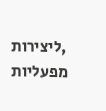,ליצירות
מפעליות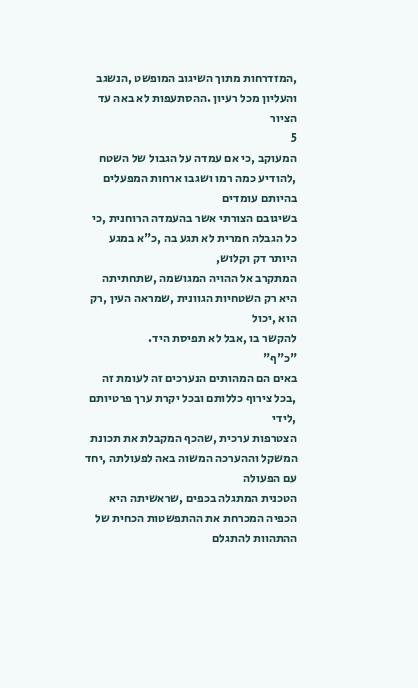,המזדרחות מתוך השיגוב המופשט ,הנשגב והעליון מכל רעיון .ההסתעפות לא באה עד הציור
5
המעוקב ,כי אם עמדה על הגבול של השטח ,להודיע כמה רמו ושגבו ארחות המפעלים בהיותם עומדים
בשיגובם הצורתי אשר בהעמדה הרוחנית ,כי כל הגבלה חמרית לא תגע בה ,כ"א במגע היותר דק וקלוש,
המתקרב אל ההויה המגושמה ,שתחתיתה היא רק השטחיות הגוונית ,שמראה העין ,רק הוא ,יכול
להקשר בו ,אבל לא תפיסת היד.
"כ"ף"
באים הם המהותים הנערכים זה לעומת זה ,בכל צירוף כללותם ובכל יקרת ערך פרטיותם ,לידי
הצטרפות ערכית ,שהכף המקבלת את תכונת המשקל וההערכה המשוה באה לפעולתה ,יחד עם הפעולה
הטכנית המתגלה בכפים ,שראשיתה היא הכפיה המכרחת את ההתפשטות הכחית של ההתהוות להתגלם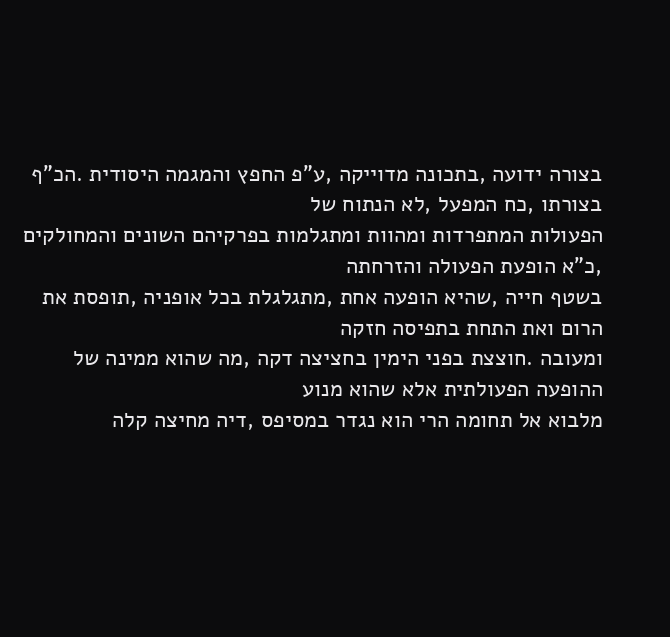בצורה ידועה ,בתכונה מדוייקה ,ע"פ החפץ והמגמה היסודית .הכ"ף בצורתו ,כח המפעל ,לא הנתוח של
הפעולות המתפרדות ומהוות ומתגלמות בפרקיהם השונים והמחולקים ,כ"א הופעת הפעולה והזרחתה
בשטף חייה ,שהיא הופעה אחת ,מתגלגלת בכל אופניה ,תופסת את הרום ואת התחת בתפיסה חזקה
ומעובה .חוצצת בפני הימין בחציצה דקה ,מה שהוא ממינה של ההופעה הפעולתית אלא שהוא מנוע
מלבוא אל תחומה הרי הוא נגדר במסיפס ,דיה מחיצה קלה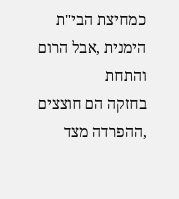כמחיצת הבי"ת הימנית ,אבל הרום והתחת
בחזקה הם חוצצים ,ההפרדה מצד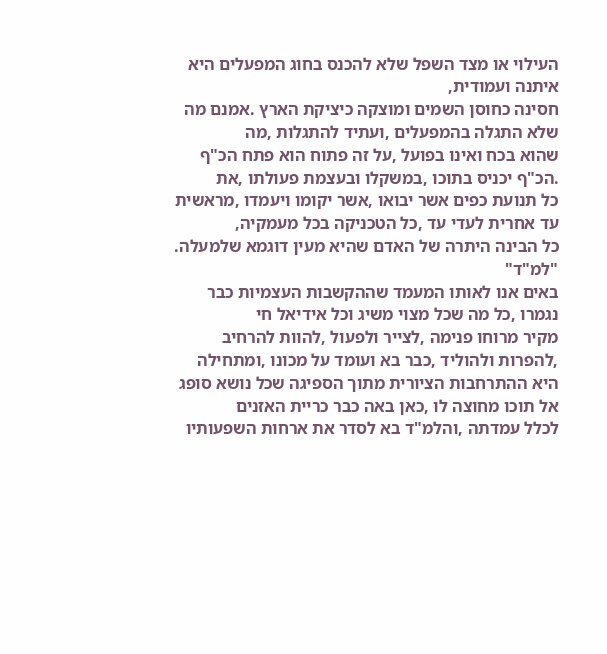העילוי או מצד השפל שלא להכנס בחוג המפעלים היא איתנה ועמודית,
חסינה כחוסן השמים ומוצקה כיציקת הארץ .אמנם מה שלא התגלה בהמפעלים ,ועתיד להתגלות ,מה
שהוא בכח ואינו בפועל ,על זה פתוח הוא פתח הכ"ף .הכ"ף יכניס בתוכו ,במשקלו ובעצמת פעולתו ,את
כל תנועת כפים אשר יבואו ,אשר יקומו ויעמדו ,מראשית עד אחרית לעדי עד ,כל הטכניקה בכל מעמקיה,
כל הבינה היתרה של האדם שהיא מעין דוגמא שלמעלה.
"למ"ד"
באים אנו לאותו המעמד שההקשבות העצמיות כבר נגמרו ,כל מה שכל מצוי משיג וכל אידיאל חי
מקיר מרוחו פנימה ,לצייר ולפעול ,להוות להרחיב ,להפרות ולהוליד ,כבר בא ועומד על מכונו ,ומתחילה
היא ההתרחבות הציורית מתוך הספיגה שכל נושא סופג אל תוכו מחוצה לו ,כאן באה כבר כריית האזנים
לכלל עמדתה ,והלמ"ד בא לסדר את ארחות השפעותיו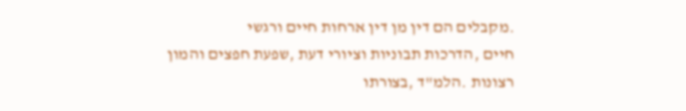.מקבלים הם דין מן דין ארחות חיים ורגשי
חיים ,הדרכות תבוניות וציורי דעת ,שפעת חפצים והמון רצונות .הלמ"ד ,בצורתו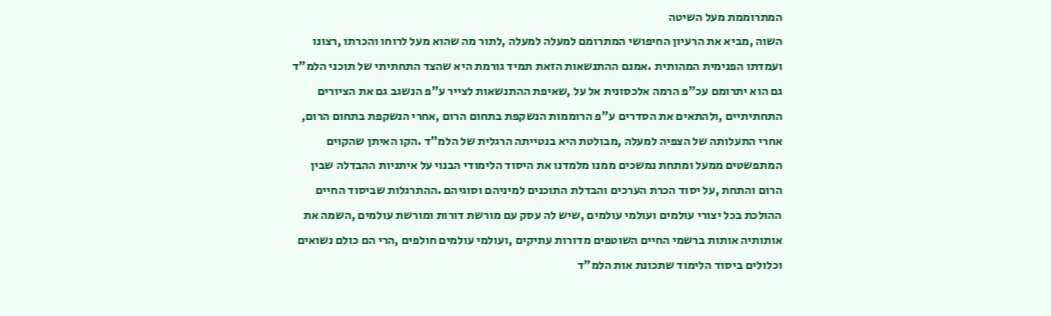המתרוממת מעל השיטה
השוה ,מביא את הרעיון החיפושי המתרומם למעלה למעלה ,לתור מה שהוא מעל לרוחו והכרתו ,רצונו
ועמדתו הפנימית המהותית .אמנם ההתנשאות הזאת תמיד גורמת היא שהצד התחתיתי של תוכני הלמ"ד
גם הוא יתרומם עכ"פ הרמה אלכסונית אל על ,שאיפת ההתנשאות לצייר ע"פ הנשגב גם את הציורים
התחתיתיים ,ולהתאים את הסדרים ע"פ הרוממות הנשקפת בתחום הרום ,אחרי הנשקפת בתחום הרום,
אחרי התעלותה של הצפיה למעלה ,מבולטת היא בנטייתה הרגלית של הלמ"ד .הקו האיתן שהקוים
המתפשטים ממעל ומתחת נמשכים ממנו מלמדנו את היסוד הלימודי הבנוי על איתניות ההבדלה שבין
הרום והתחת ,על יסוד הכרת הערכים והבדלת התוכנים למיניהם וסוגיהם .ההתרגלות שביסוד החיים
ההולכת בכל יצורי עולמים ועולמי עולמים ,שיש לה עסק עם מורשת דורות ומורשת עולמים ,השמה את
אותותיה אותות ברשמי החיים השוטפים מדורות עתיקים ,ועולמי עולמים חולפים ,הרי הם כולם נשואים
וכלולים ביסוד הלימוד שתכונת אות הלמ"ד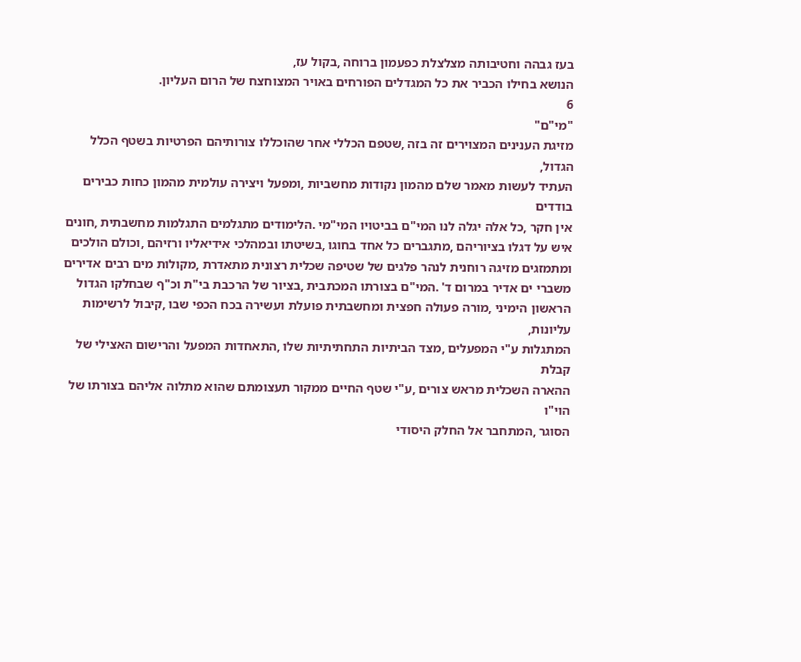בעז גבהה וחטיבותה מצלצלת כפעמון ברוחה ,בקול עז,
הנושא בחילו הכביר את כל המגדלים הפורחים באויר המצוחצח של הרום העליון.
6
"מי"ם"
מזיגת הענינים המצוירים זה בזה ,שטפם הכללי אחר שהוכללו צורותיהם הפרטיות בשטף הכלל הגדול,
העתיד לעשות מאמר שלם מהמון נקודות מחשביות ,ומפעל ויצירה עולמית מהמון כחות כבירים בודדים
אין חקר ,כל אלה יגלה לנו המי"ם בביטויו המי"מי .הלימודים מתגלמים התגלמות מחשבתית ,חונים
איש על דגלו בציוריהם ,מתגברים כל אחד בחוגו ,בשיטתו ובמהלכי אידיאליו ורזיהם ,וכולם הולכים
ומתמזגים מזיגה רוחנית לנהר פלגים של שטיפה שכלית רצונית מתאדרת ,מקולות מים רבים אדירים
משברי ים אדיר במרום ד' .המי"ם בצורתו המכתבית ,בציור של הרכבת בי"ת וכ"ף שבחלקו הגדול
הראשון הימיני ,מורה פעולה חפצית ומחשבתית פועלת ועשירה בכח הכפי שבו ,קיבול לרשימות עליונות,
המתגלות ע"י המפעלים ,מצד הביתיות התחתיתיות שלו ,התאחדות המפעל והרישום האצילי של קבלת
ההארה השכלית מראש צורים ,ע"י שטף החיים ממקור תעצומתם שהוא מתלוה אליהם בצורתו של הוי"ו
הסוגר ,המתחבר אל החלק היסודי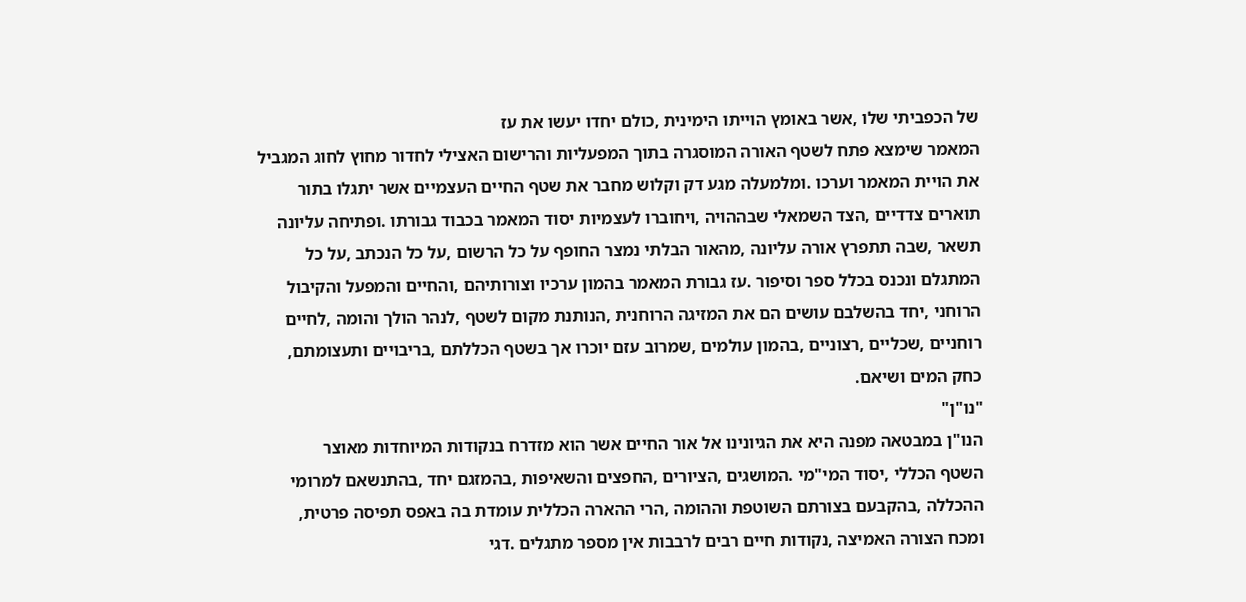של הכפביתי שלו ,אשר באומץ הוייתו הימינית ,כולם יחדו יעשו את עז
המאמר שימצא פתח לשטף האורה המוסגרה בתוך המפעליות והרישום האצילי לחדור מחוץ לחוג המגביל
את הויית המאמר וערכו .ומלמעלה מגע דק וקלוש מחבר את שטף החיים העצמיים אשר יתגלו בתור
תוארים צדדיים ,הצד השמאלי שבההויה ,ויחוברו לעצמיות יסוד המאמר בכבוד גבורתו .ופתיחה עליונה
תשאר ,שבה תתפרץ אורה עליונה ,מהאור הבלתי נמצר החופף על כל הרשום ,על כל הנכתב ,על כל
המתגלם ונכנס בכלל ספר וסיפור .עז גבורת המאמר בהמון ערכיו וצורותיהם ,והחיים והמפעל והקיבול
הרוחני ,יחד בהשלבם עושים הם את המזיגה הרוחנית ,הנותנת מקום לשטף ,לנהר הולך והומה ,לחיים
רוחניים ,שכליים ,רצוניים ,בהמון עולמים ,שמרוב עזם יוכרו אך בשטף הכללתם ,בריבויים ותעצומתם,
כחק המים ושיאם.
"נו"ן"
הנו"ן במבטאה מפנה היא את הגיונינו אל אור החיים אשר הוא מזדרח בנקודות המיוחדות מאוצר
השטף הכללי ,יסוד המי"מי .המושגים ,הציורים ,החפצים והשאיפות ,בהמזגם יחד ,בהתנשאם למרומי
ההכללה ,בהקבעם בצורתם השוטפת וההומה ,הרי ההארה הכללית עומדת בה באפס תפיסה פרטית,
ומכח הצורה האמיצה ,נקודות חיים רבים לרבבות אין מספר מתגלים .דגי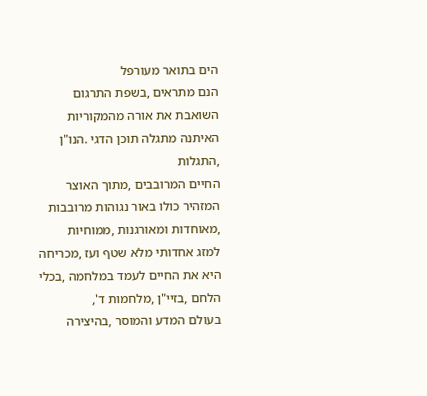הים בתואר מעורפל
הנם מתראים ,בשפת התרגום השואבת את אורה מהמקוריות האיתנה מתגלה תוכן הדגי .הנו"ן ,התגלות
החיים המרובבים ,מתוך האוצר המזהיר כולו באור נגוהות מרובבות ,מאוחדות ומאורגנות ,ממוחיות
למזג אחדותי מלא שטף ועז ,מכריחה היא את החיים לעמד במלחמה ,בכלי הלחם ,בזיי"ן ,מלחמות ד',
בעולם המדע והמוסר ,בהיצירה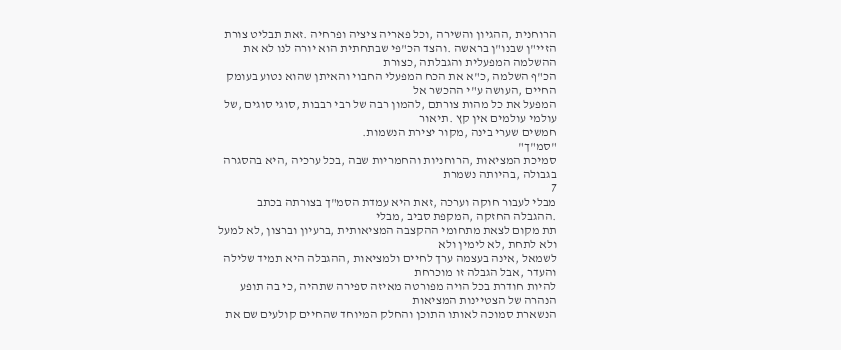הרוחנית ,ההגיון והשירה ,וכל פאריה ציציה ופרחיה .זאת תבליט צורת
הזיי"ן שבנו"ן בראשה .והצד הכ"פי שבתחתית הוא יורה לנו לא את ההשלמה המפעלית והגבלתה ,כצורת
הכ"ף השלמה ,כ"א את הכח המפעלי החבוי והאיתן שהוא נטוע בעומק החיים ,העושה ע"י ההכשר אל
המפעל את כל מהות צורתם ,להמון רבה של רבי רבבות ,סוגי סוגים ,של עולמי עולמים אין קץ .תיאור
חמשים שערי בינה ,מקור יצירת הנשמות.
"סמ"ך"
סמיכת המציאות ,הרוחניות והחמריות שבה ,בכל ערכיה ,היא בהסגרה בגבולה ,בהיותה נשמרת
7
מבלי לעבור חוקה וערכה ,זאת היא עמדת הסמ"ך בצורתה בכתב .ההגבלה החזקה ,המקפת סביב ,מבלי
תת מקום לצאת מתחומי ההקצבה המציאותית ,ברעיון וברצון ,לא למעל ולא לתחת ,לא לימין ולא
לשמאל ,אינה בעצמה ערך לחיים ולמציאות ,ההגבלה היא תמיד שלילה והעדר ,אבל הגבלה זו מוכרחת
להיות חודרת בכל הויה מפורטה מאיזה ספירה שתהיה ,כי בה תופע הנהרה של הצטיינות המציאות
הנשארת סמוכה לאותו התוכן והחלק המיוחד שהחיים קולעים שם את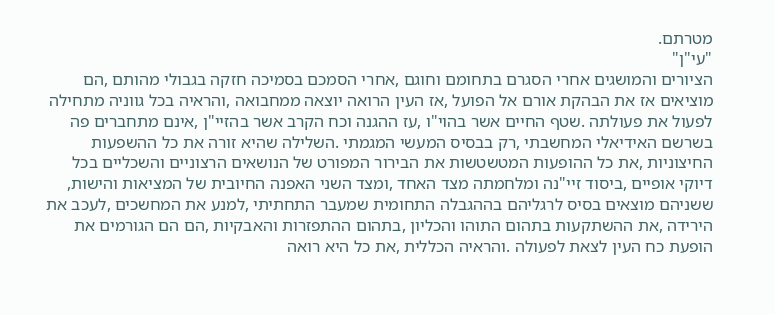מטרתם.
"עי"ן"
הציורים והמושגים אחרי הסגרם בתחומם וחוגם ,אחרי הסמכם בסמיכה חזקה בגבולי מהותם ,הם
מוציאים אז את הבהקת אורם אל הפועל ,אז העין הרואה יוצאה ממחבואה ,והראיה בכל גווניה מתחילה
לפעול את פעולתה .שטף החיים אשר בהוי"ו ,עז ההגנה וכח הקרב אשר בהזיי"ן ,אינם מתחברים פה
בשרשם האידיאלי המחשבתי ,רק בבסיס המעשי המגמתי .השלילה שהיא זורה את כל ההשפעות
החיצוניות ,את כל ההופעות המטשטשות את הבירור המפורט של הנושאים הרצוניים והשכליים בכל
דיוקי אופיים ,ביסוד זיי"נה ומלחמתה מצד האחד ,ומצד השני האפנה החיובית של המציאות והישות,
ששניהם מוצאים בסיס לרגליהם בההגבלה התחומית שמעבר התחתיתי ,למנע את המחשכים ,לעכב את
הירידה ,את ההשתקעות בתהום התוהו והכליון ,בתהום ההתפזרות והאבקיות ,הם הם הגורמים את
הופעת כח העין לצאת לפעולה .והראיה הכללית ,את כל היא רואה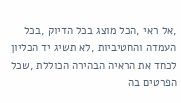,אל ראי ,הכל מוצג בכל הדיוק ,בכל
העמדה והחטיביות ,לא תשיג יד הכליון לכחד את הראיה הבהירה הכוללת ,שכל הפרטים בה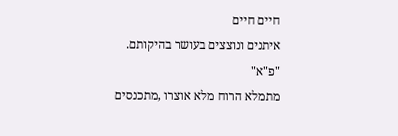חיים חיים
איתנים ונוצצים בעושר בהיקותם.
"פ"א"
מתמלא הרוח מלא אוצרו ,מתכנסים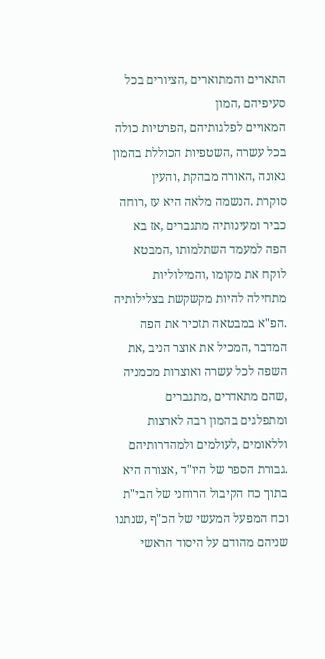התארים והמתוארים ,הציורים בכל סעיפיהם ,המון
המאויים לפלגותיהם ,הפרטיות כולה בכל עשרה ,השטפיות הכוללת בהמון גאונה ,האורה מבהקת ,והעין
סוקרת .הנשמה מלאה היא עז ,רוחה כביר ומעינותיה מתגברים ,אז בא הפה למעמד השתלמותו ,המבטא
לוקח את מקומו ,והמילוליות מתחילה להיות מקשקשת בצלילותיה .הפ"א במבטאה תזכיר את הפה
המדבר ,המכיל את אוצר הניב ,את השפה לכל עשרה ואוצרות מכמניה ,שהם מתאדרים ,מתגברים
ומתפלגים בהמון רבה לארצות וללאומים ,לעולמים ולמהדרותיהם .גבורת הספר של היו"ד ,אצורה היא
בתוך כח הקיבול הרוחני של הבי"ת וכח המפעל המעשי של הכ"ף ,שנתנו שניהם מהודם על היסוד הראשי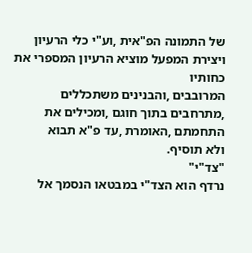של התמונה הפ"אית ,וע"י כלי הרעיון ויצירת המפעל מוציא הרעיון המספרי את כחותיו
המרובבים ,והבנינים משתכללים ,מתרחבים בתוך חוגם ,ומכילים את התחמתם ,האומרת ,עד פ"א תבוא
ולא תוסיף.
"צד"י"
נרדף הוא הצד"י במבטאו הנסמך אל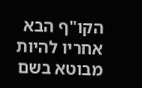הקו"ף הבא אחריו להיות מבוטא בשם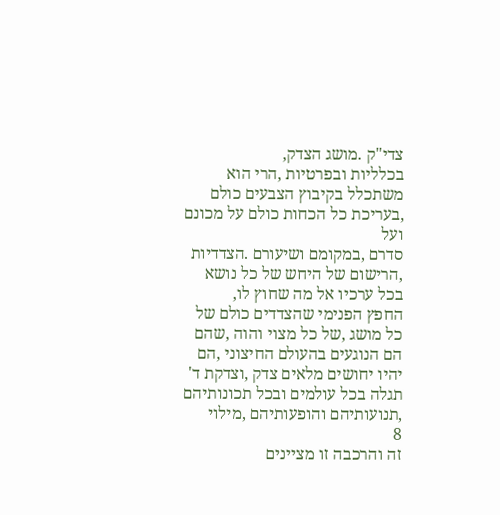צדי"ק .מושג הצדק,
בכלליות ובפרטיות ,הרי הוא משתכלל בקיבוץ הצבעים כולם ,בעריכת כל הכחות כולם על מכונם ועל
סדרם ,במקומם ושיעורם .הצדדיות ,הרישום של היחש של כל נושא בכל ערכיו אל מה שחוץ לו,
החפץ הפנימי שהצדדים כולם של כל מושג ,של כל מצוי והוה ,שהם הם הנוגעים בהעולם החיצוני ,הם
יהיו יחושים מלאים צדק ,וצדקת ד' תגלה בכל עולמים ובכל תכונותיהם ,תנועותיהם והופעותיהם ,מילוי
8
זה והרכבה זו מציינים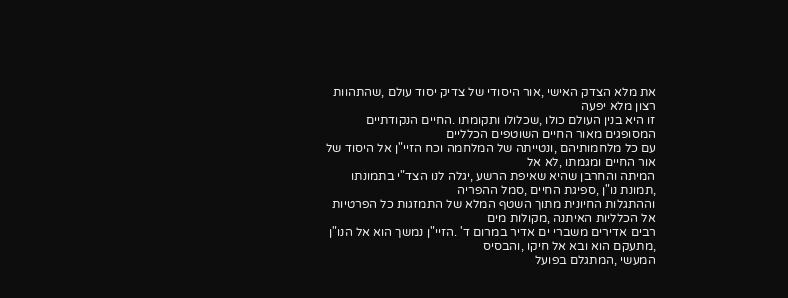את מלא הצדק האישי ,אור היסודי של צדיק יסוד עולם ,שהתהוות רצון מלא יפעה
זו היא בנין העולם כולו ,שכלולו ותקומתו .החיים הנקודתיים המסופגים מאור החיים השוטפים הכלליים
עם כל מלחמותיהם ,ונטייתה של המלחמה וכח הזיי"ן אל היסוד של אור החיים ומגמתו ,לא אל
המיתה והחרבן שהיא שאיפת הרשע ,יגלה לנו הצד"י בתמונתו ,תמונת נו"ן ,ספיגת החיים ,סמל ההפריה
וההתגלות החיונית מתוך השטף המלא של התמזגות כל הפרטיות אל הכלליות האיתנה ,מקולות מים
רבים אדירים משברי ים אדיר במרום ד' .הזיי"ן נמשך הוא אל הנו"ן ,מתעקם הוא ובא אל חיקו ,והבסיס
המעשי ,המתגלם בפועל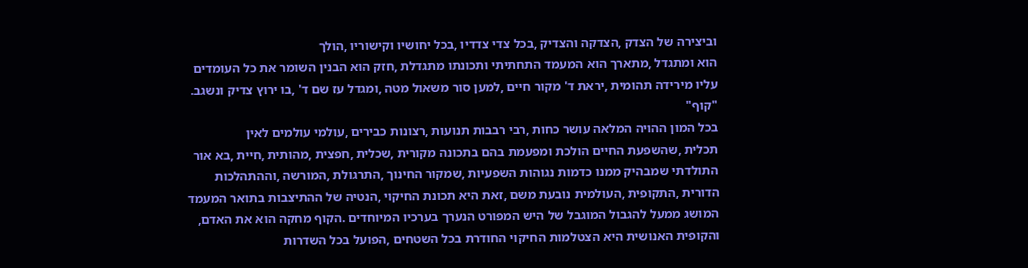וביצירה של הצדק ,הצדקה והצדיק ,בכל צדי צדדיו ,בכל יחושיו וקישוריו ,הולך
הוא ומתגדל ,מתארך הוא המעמד התחתיתי ותכונתו מתגדלת ,חזק הוא הבנין השומר את כל העומדים
עליו מירידה תהומית ,יראת ד' מקור חיים ,למען סור משאול מטה ,ומגדל עז שם ד' ,בו ירוץ צדיק ונשגב.
"קוף"
בכל המון ההויה המלאה עושר כחות ,רבי רבבות תנועות ,רצונות כבירים ,עולמי עולמים לאין
תכלית ,שהשפעת החיים הולכת ומפעמת בהם בתכונה מקורית ,שכלית ,חפצית ,מהותית ,חיית ,בא אור
התולדתי שמבהיק ממנו כדמות נגוהות השפעיות ,שמקור החינוך ,התרגולת ,המורשה ,וההתהלכות
הדורית ,התקופית ,העולמית נובעת משם ,זאת היא תכונת החיקוי ,הנטיה של ההתיצבות בתואר המעמד
המושג ממעל להגבול המוגבל של היש המפורט הנערך בערכיו המיוחדים .הקוף מחקה הוא את האדם,
והקופית האנושית היא הצטלמות החיקוי החודרת בכל השטחים ,הפועל בכל השדרות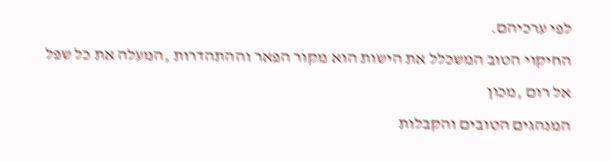לפי ערכיהם.
החיקוי הטוב המשכלל את הישות הוא מקור הפאר וההתהדרות ,המעלה את כל שפל אל רום ,מכון
המנהגים הטובים והקבלות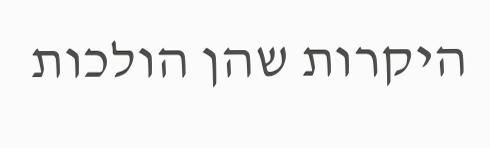היקרות שהן הולכות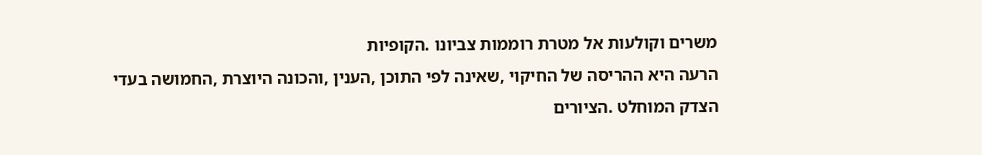משרים וקולעות אל מטרת רוממות צביונו .הקופיות
הרעה היא ההריסה של החיקוי ,שאינה לפי התוכן ,הענין ,והכונה היוצרת ,החמושה בעדי
הצדק המוחלט .הציורים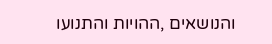והנושאים ,ההויות והתנועו